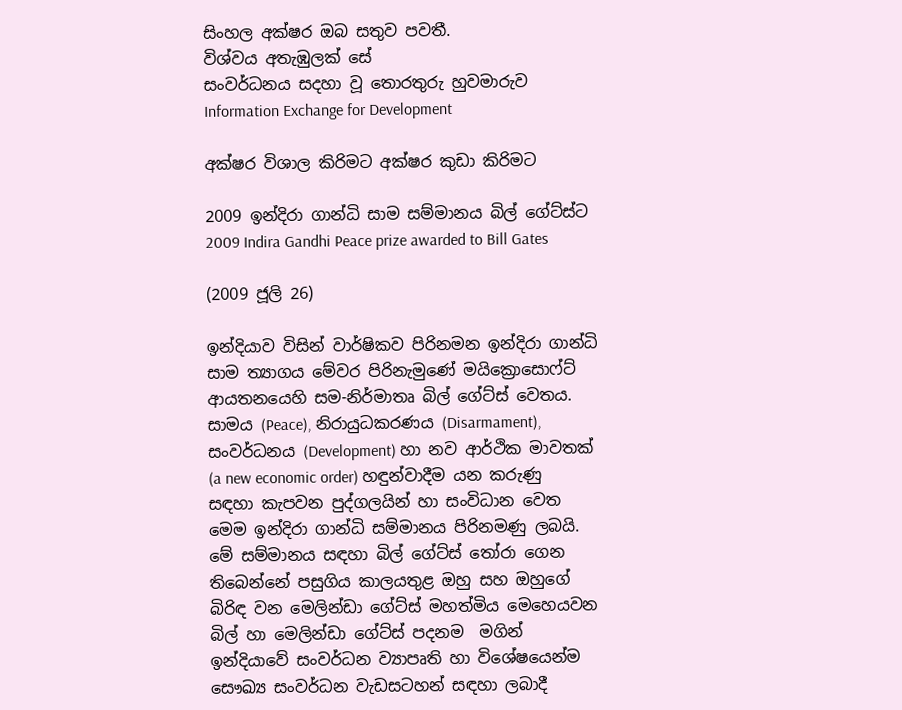සිංහල අක්ෂර ඔබ සතුව පවතී.
විශ්වය අතැඹුලක් සේ
සංවර්ධනය සදහා වූ තොරතුරු හුවමාරුව
Information Exchange for Development

අක්ෂර විශාල කිරිමට අක්ෂර කුඩා කිරිමට

2009 ඉන්දිරා ගාන්ධි සාම සම්මානය බිල් ගේට්ස්ට
2009 Indira Gandhi Peace prize awarded to Bill Gates

(2009 ජූලි 26)

ඉන්දියාව විසින් වාර්ෂිකව පිරිනමන ඉන්දිරා ගාන්ධි සාම ත්‍යාගය මේවර පිරිනැමුණේ මයික්‍රොසො‍‍ෆ්ට් ආයතනයෙහි සම-නිර්මාතෘ බිල් ගේට්ස් වෙතය. සාමය (Peace), නිරායුධකරණය (Disarmament), සංවර්ධනය (Development) හා නව ආර්ථික මාවතක් (a new economic order) හඳුන්වාදීම යන කරුණු සඳහා කැපවන පුද්ගලයින් හා සංවිධාන වෙත මෙම ඉන්දිරා ගාන්ධි සම්මානය පිරිනමණු ලබයි. මේ සම්මානය සඳහා බිල් ගේට්ස් තෝරා ගෙන තිබෙන්නේ පසුගිය කාලයතුළ ඔහු සහ ඔහුගේ බිරිඳ වන මෙලින්ඩා ගේට්ස් මහත්මිය මෙහෙයවන බිල් හා මෙලින්ඩා ගේට්ස් පදනම  මගින් ඉන්දියාවේ සංවර්ධන ව්‍යාපෘති හා විශේෂයෙන්ම සෞඛ්‍ය සංවර්ධන වැඩසටහන් සඳහා ලබාදී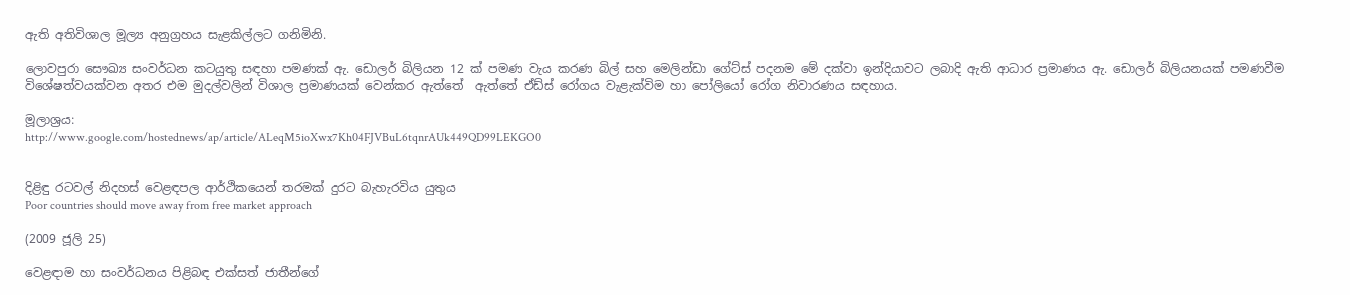ඇති අතිවිශාල මූල්‍ය අනුග්‍රහය සැළකිල්ලට ගනිමිනි.

ලොවපුරා සෞඛ්‍ය සංවර්ධන කටයුතු සඳහා පමණක් ඇ. ඩොලර් බිලියන 12 ක් පමණ වැය කරණ බිල් සහ මෙලින්ඩා ගේට්ස් පදනම මේ දක්වා ඉන්දියාවට ලබාදි ඇති ආධාර ප්‍රමාණය ඇ. ඩොලර් බිලියනයක් පමණවීම විශේෂත්වයක්වන අතර එම මුදල්වලින් විශාල ප්‍රමාණයක් වෙන්කර ඇත්තේ  ඇත්තේ ඒඩ්ස් රෝගය වැළැක්විම හා පෝලියෝ රෝග නිවාරණය සඳහාය.

මූලාශ්‍රය:
http://www.google.com/hostednews/ap/article/ALeqM5ioXwx7Kh04FJVBuL6tqnrAUk449QD99LEKGO0


දිළිඳු රටවල් නිදහස් වෙළඳපල ආර්ථිකයෙන් තරමක් දුරට බැහැරවිය යුතුය
Poor countries should move away from free market approach

(2009 ජූලි 25)

වෙළඳාම හා සංවර්ධනය පිළිබඳ එක්සත් ජාතීන්ගේ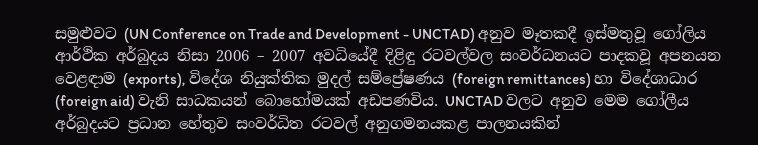සමුළුවට (UN Conference on Trade and Development - UNCTAD) අනුව මෑතකදී ඉස්මතුවූ ගෝලිය ආර්ථික අර්බුදය නිසා 2006 – 2007 අවධියේදී දිළිඳු රටවල්වල සංවර්ධනයට පාදකවූ අපනයන වෙළඳාම (exports), වි‍දේශ නියුක්තික මුදල් සම්ප්‍රේෂණය (foreign remittances) හා විදේශාධාර (foreign aid) වැනි සාධකයන් බොහෝමයක් අඩපණවිය. UNCTAD වලට අනුව මෙම ගෝලීය අර්බුදයට ප්‍රධාන හේතුව සංවර්ධිත රටවල් අනුගමනයකළ පාලනයකින්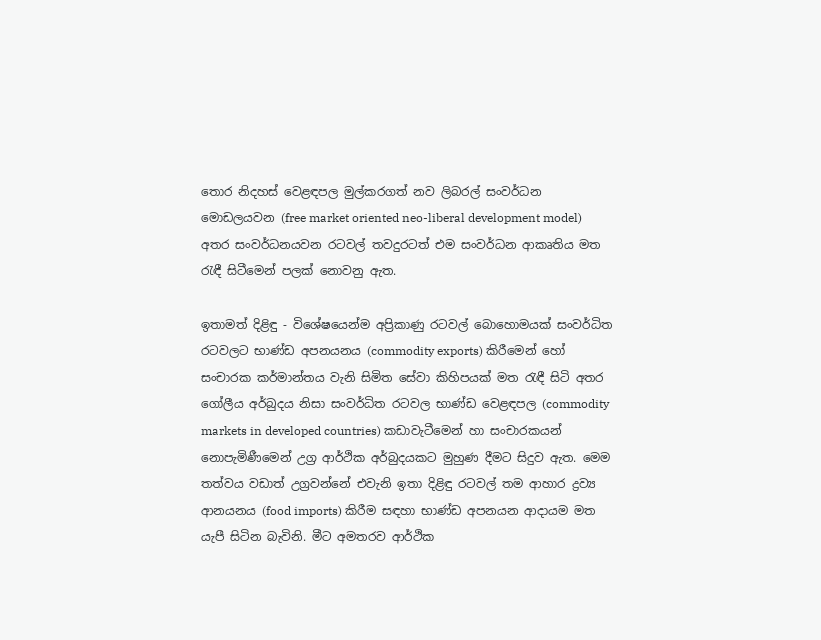තොර නිදහස් වෙළඳපල මුල්කරගත් නව ලිබරල් සංවර්ධන මොඩලයවන (free market oriented neo-liberal development model) අතර සංවර්ධනයවන රටවල් තවදුරටත් එම සංවර්ධන ආකෘතිය මත රැඳී සිටීමෙන් පලක් නොවනු ඇත.

ඉතාමත් දිළිඳු - විශේෂයෙන්ම අප්‍රිකාණු රටවල් බොහොමයක් සංවර්ධිත රටවලට භාණ්ඩ අපනයනය (commodity exports) කිරීමෙන් හෝ සංචාරක කර්මාන්තය වැනි සිමිත සේවා කිහිපයක් මත රැඳී සිටි අතර ගෝලීය අර්බුදය නිසා සංවර්ධිත රටවල භාණ්ඩ වෙළඳපල (commodity markets in developed countries) කඩාවැටීමෙන් හා සංචාරකයන් නොපැමිණීමෙන් උග්‍ර ආර්ථික අර්බුදයකට මුහුණ දීමට සිදුව ඇත. මෙම තත්වය වඩාත් උග්‍රවන්නේ එවැනි ඉතා දිළිඳු රටවල් තම ආහාර ද්‍රව්‍ය ආනයනය (food imports) කිරීම සඳහා භාණ්ඩ අපනයන ආදායම මත යැපී සිටින බැවිනි. මීට අමතරව ආර්ථික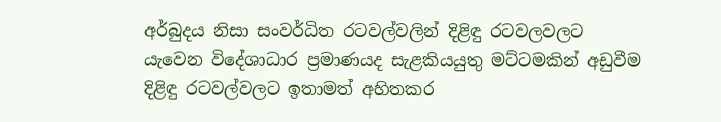අර්බුදය නිසා සංවර්ධිත රටවල්වලින් දිළිඳු රටවලවලට යැවෙන විදේශාධාර ප්‍රමාණයද සැළකියයුතු මට්ටමකින් අඩුවීම දිළිඳු රටවල්වලට ඉතාමත් අහිතකර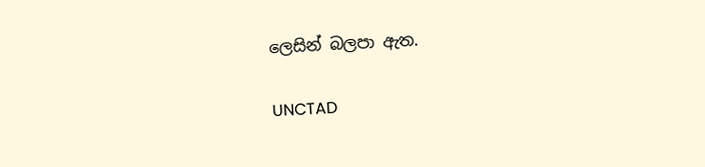ලෙසින් බලපා ඇත.

UNCTAD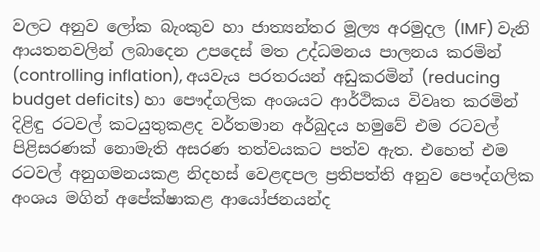වලට අනුව ලෝක බැංකුව හා ජාත්‍යන්තර මූල්‍ය අරමුදල (IMF) වැනි ආයතනවලින් ලබාදෙන උපදෙස් මත උද්ධමනය පාලනය කරමින් (controlling inflation), අයවැය පරතරයන් අඩුකරමින් (reducing budget deficits) හා පෞද්ගලික අංශයට ආර්ථිකය විවෘත කරමින් දිළිඳු රටවල් කටයුතුකළද වර්තමාන අර්බුදය හමුවේ එම රටවල් පිළිසරණක් නොමැති අසරණ තත්වයකට පත්ව ඇත. එහෙත් එම රටවල් අනුගමනයකළ නිදහස් වෙළඳපල ප්‍රතිපත්ති අනුව පෞද්ගලික අංශය මගින් අපේක්ෂාකළ ආයෝජනයන්ද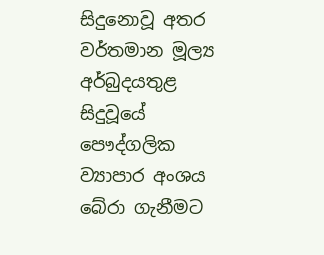සිදුනොවූ අතර වර්තමාන මූල්‍ය අර්බුදයතුළ සිදුවූයේ පෞද්ගලික ව්‍යාපාර අංශය බේරා ගැනීමට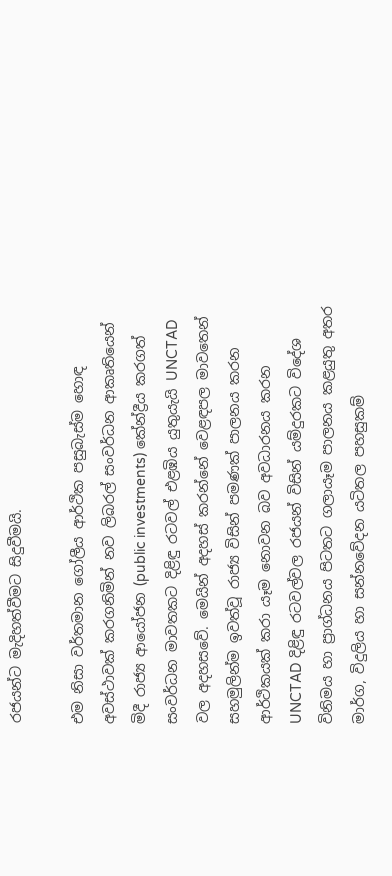රජයන්ට මැදිහත්වීමට සිදුවීමයි.

එම නිසා වර්තමාන ගෝලීය ආර්ථික පසුබැස්ම හොඳ අවස්ථාවක් කරගනිමින් නව ලිබරල් සංවර්ධන ආකෘතියෙන් මිදී රාජ්‍ය ආයෝජන (public investments) කේන්ද්‍රීය කරගත් සංවර්ධන මාවතකට දිළිඳු රටවල් එළඹිය යුතුයැයි UNCTAD වල අදහසවේ. මෙයින් අදහස් කරන්නේ වෙළඳපල මාවතෙන් සහමුලින්ම ඉවත්වූ රාජ්‍ය විසින් පමණක් පාලනය කරන ආර්ථිකයක් කරා යෑම නොවන බව අවධාරනය කරන UNCTAD දිළිඳු රටවල්වල රජයන් විසින් යම්දුරකට විදේශ විනිමය හා ප්‍රාග්ධනය පිටතට ගලායෑම පාලනය කළයුතු අතර මාර්ග, විදුලිය හා සන්නවේදන යටිතල පහසුකම්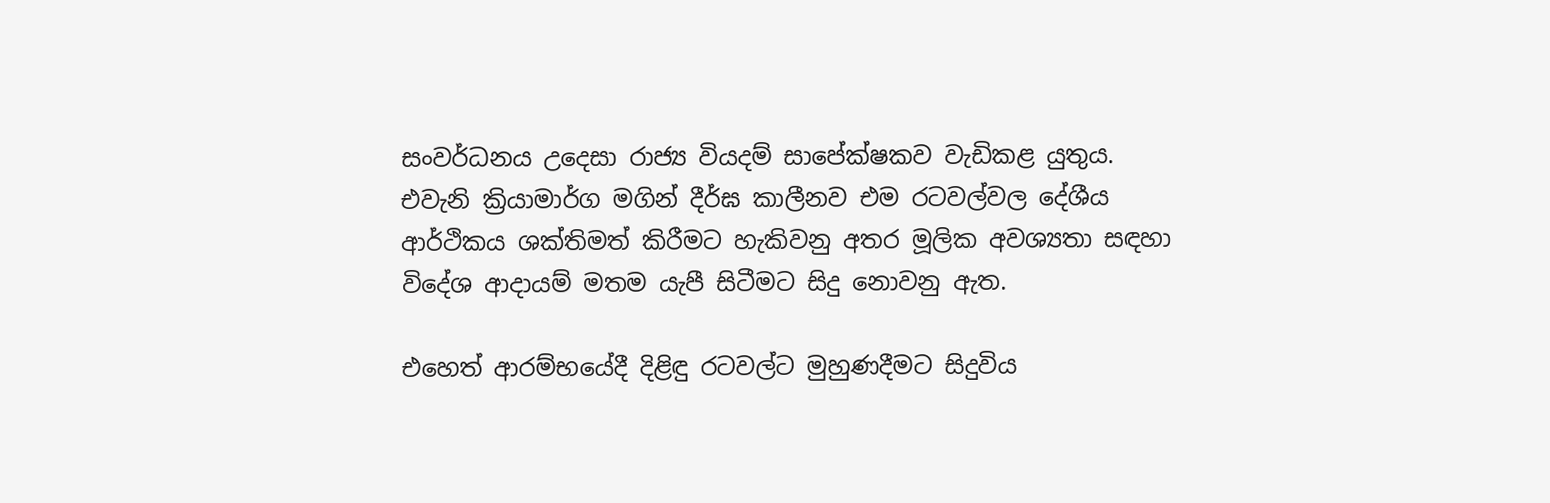සංවර්ධනය උදෙසා රාජ්‍ය වියදම් සාපේක්ෂකව වැඩිකළ යුතුය. එවැනි ක්‍රියාමාර්ග මගින් දීර්ඝ කාලීනව එම රටවල්වල දේශීය ආර්ථිකය ශක්තිමත් කිරීමට හැකිවනු අතර මූලික අවශ්‍යතා සඳහා විදේශ ආදායම් මතම යැපී සිටීමට සිදු නොවනු ඇත.

එහෙත් ආරම්භයේදී දිළිඳු රටවල්ට මුහුණදීමට සිදුවිය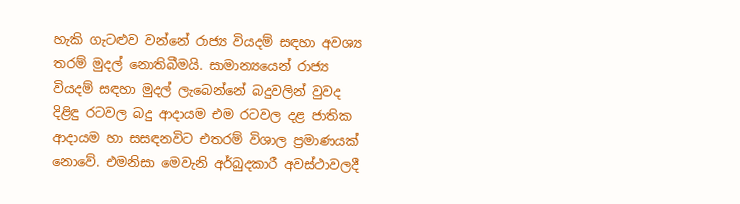හැකි ගැටළුව වන්නේ රාජ්‍ය වියදම් සඳහා අවශ්‍ය තරම් මුදල් නොතිබීමයි. සාමාන්‍යයෙන් රාජ්‍ය වියදම් සඳහා මුදල් ලැබෙන්නේ බදුවලින් වුවද දිළිඳු රටවල බදු ආදායම එම රටවල දළ ජාතික ආදායම හා සසඳනවිට එතරම් විශාල ප්‍රමාණයක් නොවේ. එමනිසා මෙවැනි අර්බුදකාරී අවස්ථාවලදී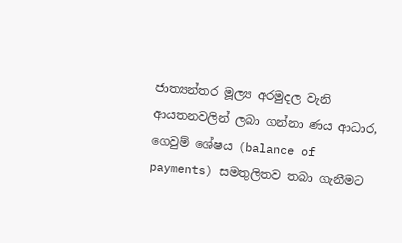ජාත්‍යන්තර මූල්‍ය අරමුදල වැනි ආයතනවලින් ලබා ගන්නා ණය ආධාර, ගෙවුම් ශේෂය (balance of payments) සමතුලිතව තබා ගැනීමට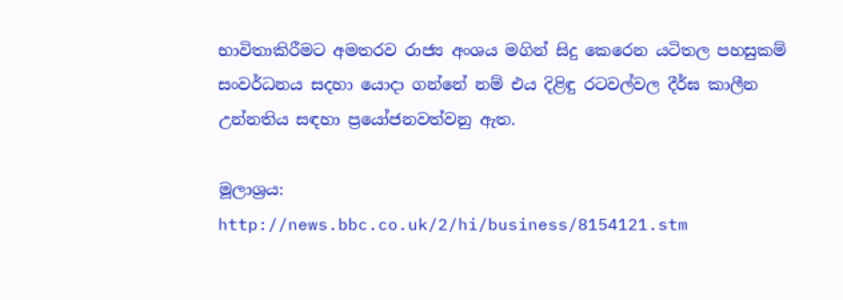භාවිතාකිරීමට අමතරව රාජ්‍ය අංශය මගින් සිදු කෙරෙන යටිතල පහසුකම් සංවර්ධනය සදහා යොදා ගන්නේ නම් එය දිළිඳු රටවල්වල දීර්ඝ කාලීන උන්නතිය සඳහා ප්‍රයෝජනවත්වනු ඇත.

මූලාශ්‍රය:
http://news.bbc.co.uk/2/hi/business/8154121.stm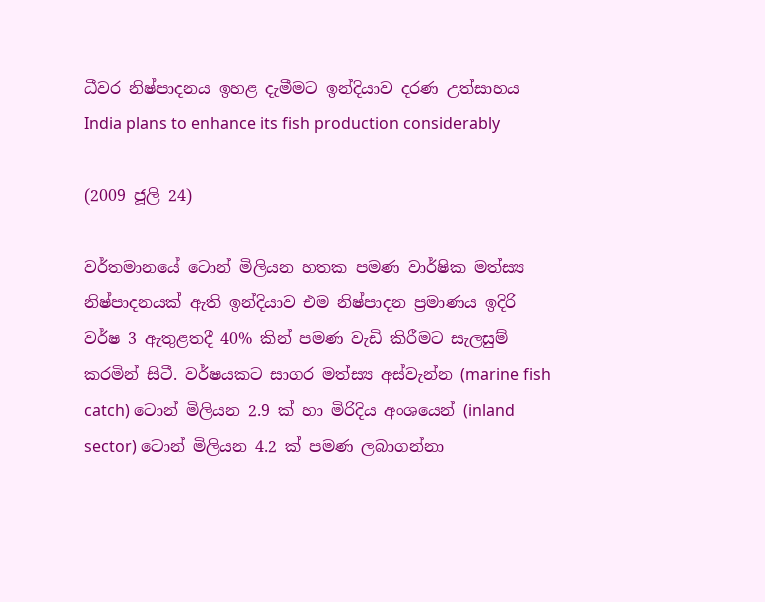ධීවර නිෂ්පාදනය ඉහළ දැමීමට ඉන්දියාව දරණ උත්සාහය
India plans to enhance its fish production considerably

(2009 ජූලි 24)

වර්තමානයේ ටොන් මිලියන හතක පමණ වාර්ෂික මත්ස්‍ය නිෂ්පාදනයක් ඇති ඉන්දියාව එම නිෂ්පාදන ප්‍රමාණය ඉදිරි වර්ෂ 3 ඇතුළතදී 40% කින් පමණ වැඩි කිරීමට සැලසුම් කරමින් සිටී. වර්ෂයකට සාගර මත්ස්‍ය අස්වැන්න (marine fish catch) ටොන් මිලියන 2.9 ක් හා මිරිදිය අංශයෙන් (inland sector) ටොන් මිලියන 4.2 ක් පමණ ලබාගන්නා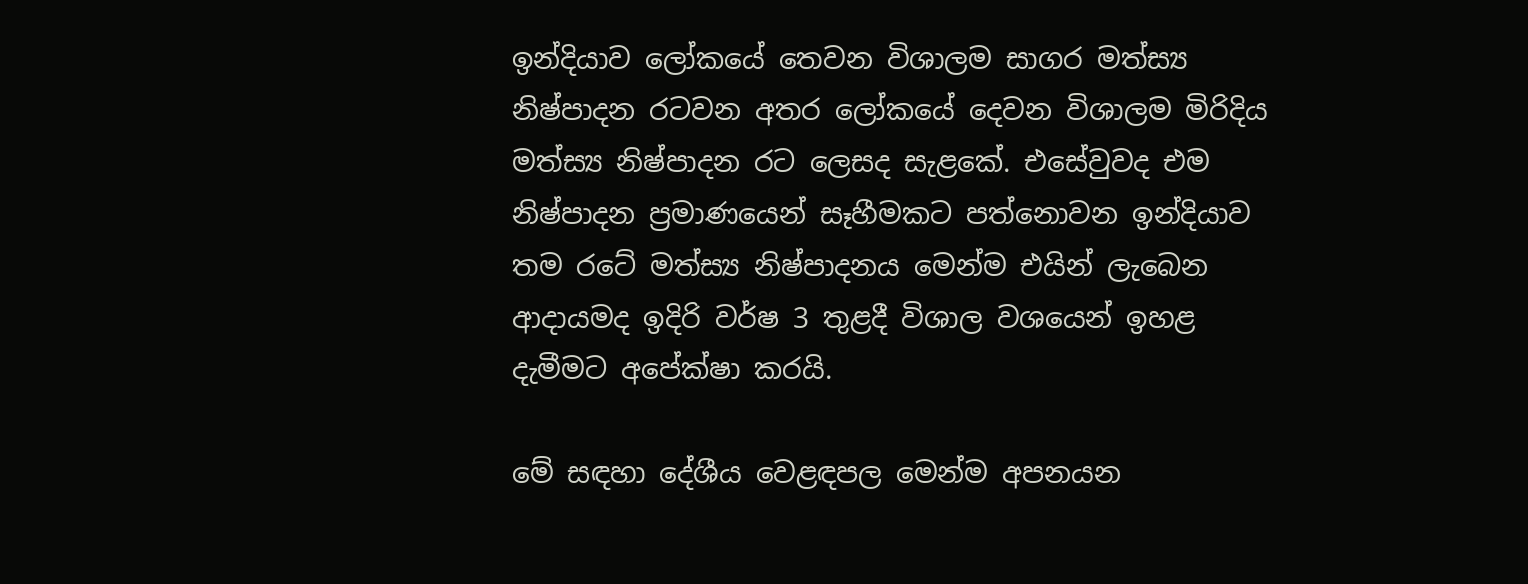ඉන්දියාව ලෝකයේ තෙවන විශාලම සාගර මත්ස්‍ය නිෂ්පාදන රටවන අතර ලෝකයේ දෙවන විශාලම මිරිදිය මත්ස්‍ය නිෂ්පාදන රට ලෙසද සැළකේ. එසේවුවද එම නිෂ්පාදන ප්‍රමාණයෙන් සෑහීමකට පත්නොවන ඉන්දියාව තම රටේ මත්ස්‍ය නිෂ්පාදනය මෙන්ම එයින් ලැබෙන ආදායමද ඉදිරි වර්ෂ 3 තුළදී විශාල වශයෙන් ඉහළ දැමීමට අපේක්ෂා කරයි.

මේ සඳහා දේශීය වෙළඳපල මෙන්ම අපනයන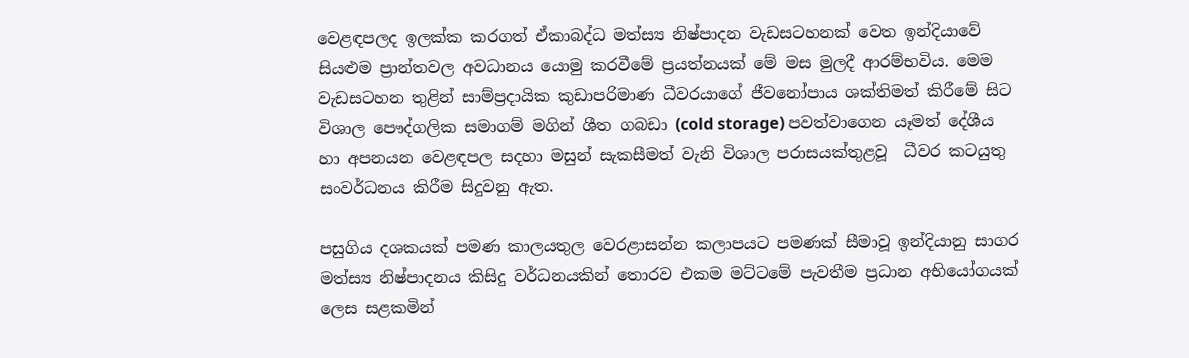වෙළඳපලද ඉලක්ක කරගත් ඒකාබද්ධ මත්ස්‍ය නිෂ්පාදන වැඩසටහනක් වෙත ඉන්දියාවේ සියළුම ප්‍රාන්තවල අවධානය යොමු කරවීමේ ප්‍රයත්නයක් මේ මස මුලදී ආරම්භවිය. මෙම වැඩසටහන තුළින් සාම්ප්‍රදායික කුඩාපරිමාණ ධීවරයාගේ ජීවනෝපාය ශක්තිමත් කිරීමේ සිට විශාල පෞද්ගලික සමාගම් මගින් ශීත ගබඩා (cold storage) පවත්වාගෙන යෑමත් දේශීය හා අපනයන වෙළඳපල සදහා මසුන් සැකසීමත් වැනි විශාල පරාසයක්තුළවූ  ධීවර කටයුතු සංවර්ධනය කිරීම සිදුවනු ඇත.

පසුගිය දශකයක් පමණ කාලයතුල වෙරළාසන්න කලාපයට පමණක් සීමාවූ ඉන්දියානු සාගර මත්ස්‍ය නිෂ්පාදනය කිසිදු වර්ධනයකින් තොරව එකම මට්ටමේ පැවතීම ප්‍රධාන අභියෝගයක් ලෙස සළකමින්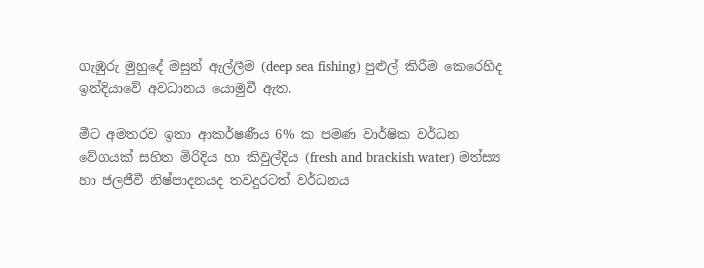ගැඹුරු මුහුදේ මසුන් ඇල්ලීම (deep sea fishing) පුළුල් කිරීම කෙරෙහිද ඉන්දියාවේ අවධානය යොමුවී ඇත.

මීට අමතරව ඉතා ආකර්ෂණීය 6% ක පමණ වාර්ෂික වර්ධන වේගයක් සහිත මිරිදිය හා කිවුල්දිය (fresh and brackish water) මත්ස්‍ය හා ජලජීවී නිෂ්පාදනයද තවදුරටත් වර්ධනය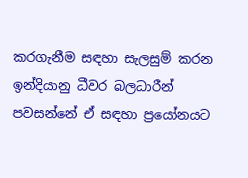කරගැනීම සඳහා සැලසුම් කරන ඉන්දියානු ධීවර බලධාරීන් පවසන්නේ ඒ සඳහා ප්‍රයෝනයට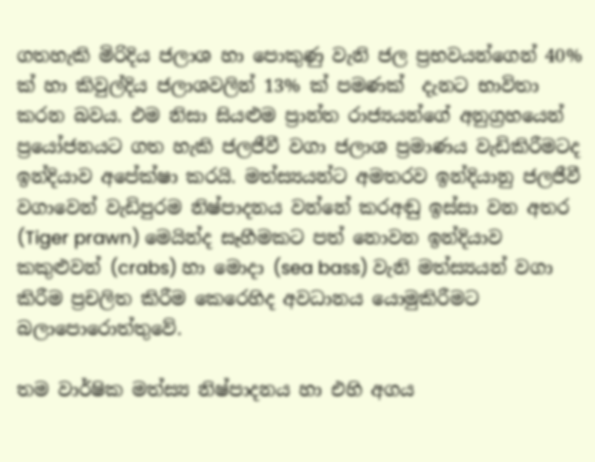ගතහැකි මිරිදිය ජලාශ හා පොකුණු වැනි ජල ප්‍රභවයන්ගෙන් 40% ක් හා කිවුල්දිය ජලාශවලින් 13% ක් පමණක්  දැනට භාවිතා කරන බවය. එම නිසා සියළුම ප්‍රාන්ත රාජ්‍යයන්ගේ අනුග්‍රහයෙන් ප්‍රයෝජනයට ගත හැකි ජලජීවී වගා ජලාශ ප්‍රමාණය වැඩිකිරීමටද ඉන්දියාව අපේක්ෂා කරයි. මත්ස්‍යයන්ට අමතරව ඉන්දියානු ජලජීවී වගාවෙන් වැඩිපුරම නිෂ්පාදනය වන්නේ කරඅඬු ඉස්සා වන අතර (Tiger prawn) මෙයින්ද සෑහීමකට පත් නොවන ඉන්දියාව කකුළුවන් (crabs) හා මොදා (sea bass) වැනි මත්ස්‍යයන් වගා කිරීම ප්‍රචලිත කිරීම කෙරෙහිද අවධානය යොමුකිරීමට බලාපොරොත්තුවේ.

තම වාර්ෂික මත්ස්‍ය නිෂ්පාදනය හා එහි අගය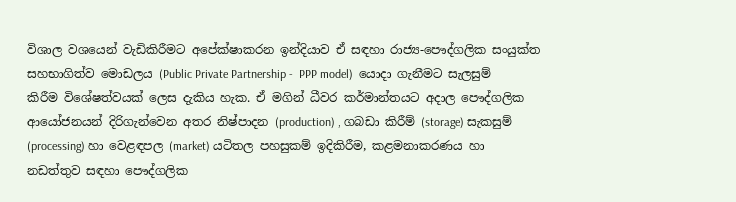විශාල වශයෙන් වැඩිකිරීමට අපේක්ෂාකරන ඉන්දියාව ඒ සඳහා රාජ්‍ය-පෞද්ගලික සංයුක්ත සහභාගිත්ව මොඩලය (Public Private Partnership -  PPP model)  යොදා ගැනීමට සැලසුම් කිරීම විශේෂත්වයක් ලෙස දැකිය හැක. ඒ මගින් ධීවර කර්මාන්තයට අදාල පෞද්ගලික ආයෝජනයන් දිරිගැන්වෙන අතර නිෂ්පාදන (production) , ගබඩා කිරීම් (storage) සැකසුම් (processing) හා වෙළඳපල (market) යටිතල පහසුකම් ඉදිකිරීම, කළමනාකරණය හා නඩත්තුව සඳහා පෞද්ගලික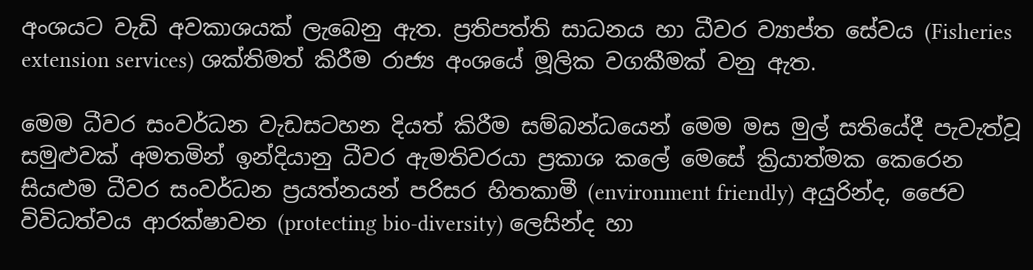අංශයට වැඩි අවකාශයක් ලැබෙනු ඇත. ප්‍රතිපත්ති සාධනය හා ධීවර ව්‍යාප්ත සේවය (Fisheries extension services) ශක්තිමත් කිරීම රාජ්‍ය අංශයේ මූලික වගකීමක් වනු ඇත.

මෙම ධීවර සංවර්ධන වැඩසටහන දියත් කිරීම සම්බන්ධයෙන් මෙම මස මුල් සතියේදී පැවැත්වූ සමුළුවක් අමතමින් ඉන්දියානු ධීවර ඇමතිවරයා ප්‍රකාශ කලේ මෙසේ ක්‍රියාත්මක කෙරෙන සියළුම ධීවර සංවර්ධන ප්‍රයත්නයන් පරිසර හිතකාමී (environment friendly) අයුරින්ද, ජෛව විවිධත්වය ආරක්ෂාවන (protecting bio-diversity) ලෙසින්ද හා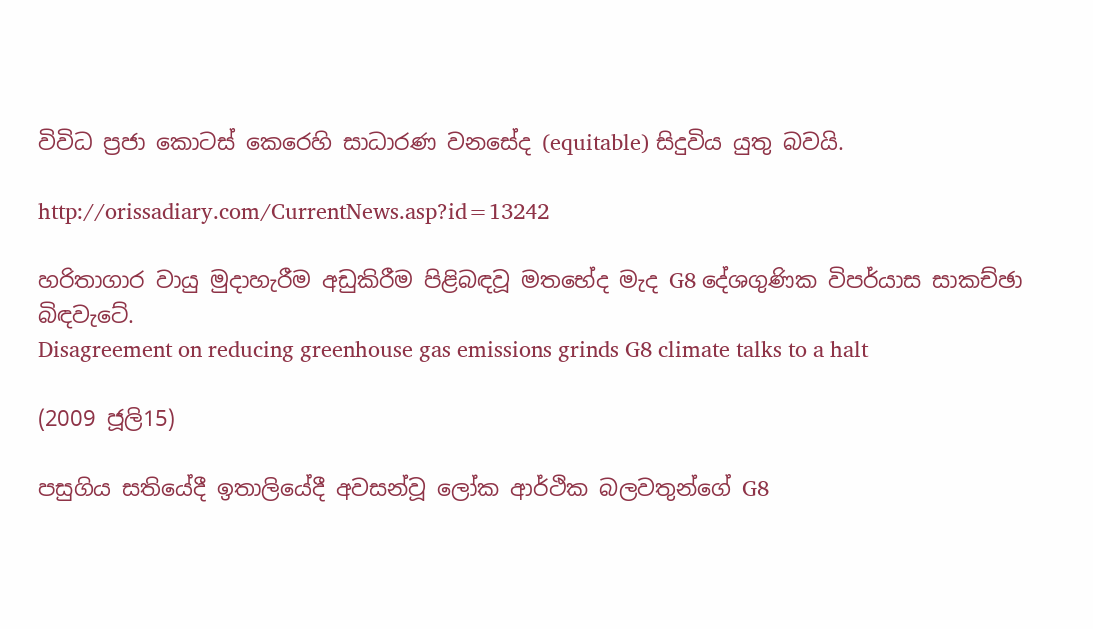විවිධ ප්‍රජා කොටස් කෙරෙහි සාධාරණ වනසේද (equitable) සිදුවිය යුතු බවයි.

http://orissadiary.com/CurrentNews.asp?id=13242

හරිතාගාර වායු මුදාහැරීම අඩුකිරීම පිළිබඳවූ මතභේද මැද G8 දේශගුණික විපර්යාස සාකච්ඡා බිඳවැටේ.
Disagreement on reducing greenhouse gas emissions grinds G8 climate talks to a halt

(2009 ජූලි15)

පසුගිය සතියේදී ඉතාලියේදී අවසන්වූ ලෝක ආර්ථික බලවතුන්ගේ G8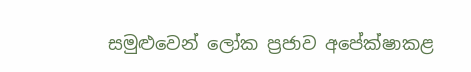සමුළුවෙන් ලෝක ප්‍රජාව අපේක්ෂාකළ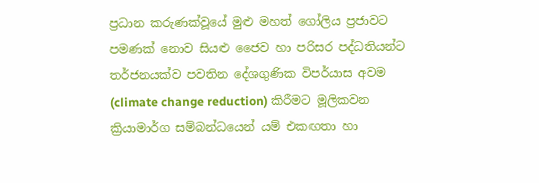ප්‍රධාන කරුණක්වූයේ මුළු මහත් ගෝලිය ප්‍රජාවට පමණක් නොව සියළු ජෛව හා පරිසර පද්ධතියන්ට තර්ජනයක්ව පවතින දේශගුණික විපර්යාස අවම (climate change reduction) කිරීමට මූලිකවන ක්‍රියාමාර්ග සම්බන්ධයෙන් යම් එකඟතා හා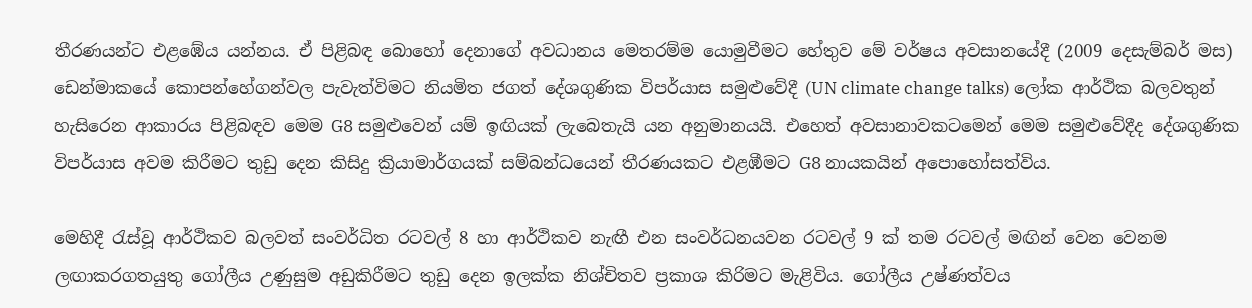තීරණයන්ට එළඹේය යන්නය. ඒ පිළිබඳ බොහෝ දෙනාගේ අවධානය මෙතරම්ම යොමුවීමට හේතුව මේ වර්ෂය අවසානයේදී (2009 දෙසැම්බර් මස) ඩෙන්මාකයේ කොපන්හේගන්වල පැවැත්විමට නියමිත ජගත් දේශගුණික විපර්යාස සමුළුවේදී (UN climate change talks) ලෝක ආර්ථික බලවතුන් හැසිරෙන ආකාරය පිළිබඳව මෙම G8 සමුළුවෙන් යම් ඉඟියක් ලැබෙතැයි යන අනුමානයයි. එහෙත් අවසානාවකටමෙන් මෙම සමුළුවේදීද දේශගුණික විපර්යාස අවම කිරීමට තුඩු දෙන කිසිදු ක්‍රියාමාර්ගයක් සම්බන්ධයෙන් තීරණයකට එළඹීමට G8 නායකයින් අපොහෝසත්විය.

මෙහිදී රැස්වූ ආර්ථිකව බලවත් සංවර්ධිත රටවල් 8 හා ආර්ථිකව නැඟී එන සංවර්ධනයවන රටවල් 9 ක් තම රටවල් මඟින් වෙන වෙනම ලඟාකරගතයුතු ගෝලීය උණුසුම අඩුකිරීමට තුඩු දෙන ඉලක්ක නිශ්චිතව ප්‍රකාශ කිරිමට මැළිවිය. ගෝලීය උෂ්ණත්වය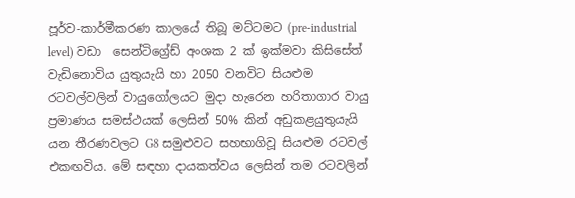පූර්ව-කාර්මීකරණ කාලයේ තිබූ මට්ටමට (pre-industrial level) වඩා  සෙන්ටිග්‍රේඩ් අංශක 2 ක් ඉක්මවා කිසිසේත් වැඩිනොවිය යුතුයැයි හා 2050 වනවිට සියළුම රටවල්වලින් වායුගෝලයට මුදා හැරෙන හරිතාගාර වායු ප්‍රමාණය සමස්ථයක් ලෙසින් 50% කින් අඩුකළයුතුයැයි යන තීරණවලට G8 සමුළුවට සහභාගිවූ සියළුම රටවල් එකඟවිය. මේ සඳහා දායකත්වය ලෙසින් තම රටවලින්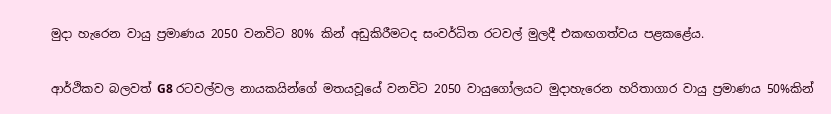මුදා හැරෙන වායු ප්‍රමාණය 2050 වනවිට 80% කින් අඩුකිරීමටද සංවර්ධිත රටවල් මුලදී එකඟගත්වය පළකළේය.

ආර්ථිකව බලවත් G8 රටවල්වල නායකයින්ගේ මතයවූයේ වනවිට 2050 වායුගෝලයට මුදාහැරෙන හරිතාගාර වායු ප්‍රමාණය 50%කින්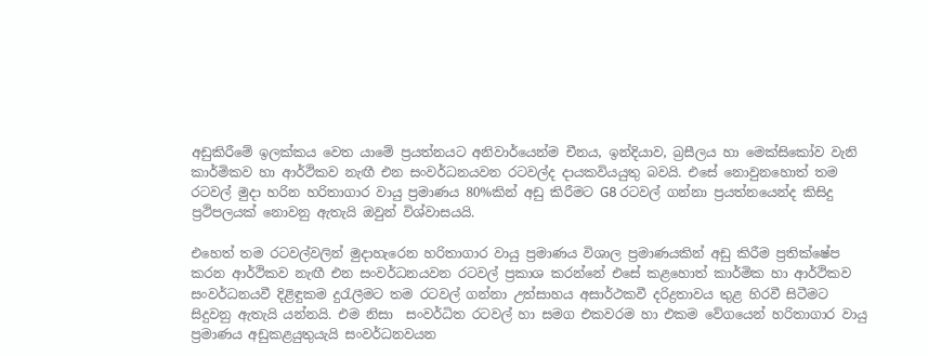අඩුකිරීමේ ඉලක්කය වෙත යාමේ ප්‍රයත්නයට අනිවාර්යෙන්ම චීනය, ඉන්දියාව, බ්‍රසීලය හා මෙක්සිකෝව වැනි කාර්මිකව හා ආර්ථිකව නැඟී එන සංවර්ධනයවන රටවල්ද දායකවියයුතු බවයි. එසේ නොවුනහොත් තම රටවල් මුදා හරින හරිතාගාර වායු ප්‍රමාණය 80%කින් අඩු කිරීමට G8 රටවල් ගන්නා ප්‍රයත්නයෙන්ද කිසිදු ප්‍රථිපලයක් නොවනු ඇතැයි ඔවුන් විශ්වාසයයි.

එහෙත් තම රටවල්වලින් මුදාහැරෙන හරිතාගාර වායු ප්‍රමාණය විශාල ප්‍රමාණයකින් අඩු කිරීම ප්‍රතික්ෂේප කරන ආර්ථිකව නැඟී එන සංවර්ධනයවන රටවල් ප්‍රකාශ කරන්නේ එසේ කළහොත් කාර්මික හා ආර්ථිකව සංවර්ධනයවී දිළිඳුකම දුරැලීමට තම රටවල් ගන්නා උත්සාහය අසාර්ථකවී දරිද්‍රතාවය තුළ හිරවී සිටීමට සිදුවනු ඇතැයි යන්නයි. එම නිසා  සංවර්ධිත රටවල් හා සමග එකවරම හා එකම වේගයෙන් හරිතාගාර වායු ප්‍රමාණය අඩුකළයුතුයැයි සංවර්ධනවයන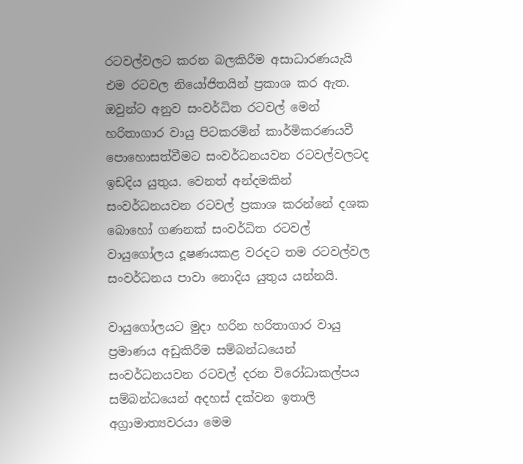රටවල්වලට කරන බලකිරීම අසාධාරණයැයි එම රටවල නියෝජිතයින් ප්‍රකාශ කර ඇත. ඔවුන්ට අනුව සංවර්ධිත රටවල් මෙන් හරිතාගාර වායු පිටකරමින් කාර්මිකරණයවී පොහොසත්වීමට සංවර්ධනයවන රටවල්වලටද ඉඩදිය යුතුය. වෙනත් අන්දමකින් සංවර්ධනයවන රටවල් ප්‍රකාශ කරන්නේ දශක බොහෝ ගණනක් සංවර්ධිත රටවල් වායුගෝලය දූෂණයකළ වරදට තම රටවල්වල සංවර්ධනය පාවා නොදිය යුතුය යන්නයි.

වායුගෝලයට මුදා හරින හරිතාගාර වායු ප්‍රමාණය අඩුකිරීම සම්බන්ධයෙන් සංවර්ධනයවන රටවල් දරන විරෝධාකල්පය සම්බන්ධයෙන් අදහස් දක්වන ඉතාලි අග්‍රාමාත්‍යවරයා මෙම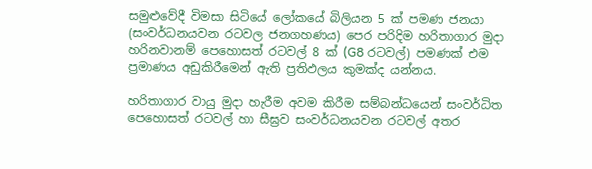සමුළුවේදී විමසා සිටියේ ලෝකයේ බිලියන 5 ක් පමණ ජනයා (සංවර්ධනයවන රටවල ජනගහණය) පෙර පරිදිම හරිතාගාර මුදා හරිනවානම් පෙහොසත් රටවල් 8 ක් (G8 රටවල්) පමණක් එම ප්‍රමාණය අඩුකිරීමෙන් ඇති ප්‍රතිඵලය කුමක්ද යන්නය.

හරිතාගාර වායු මුදා හැරීම අවම කිරීම සම්බන්ධයෙන් සංවර්ධිත පෙහොසත් රටවල් හා සීඝ්‍රව සංවර්ධනයවන රටවල් අතර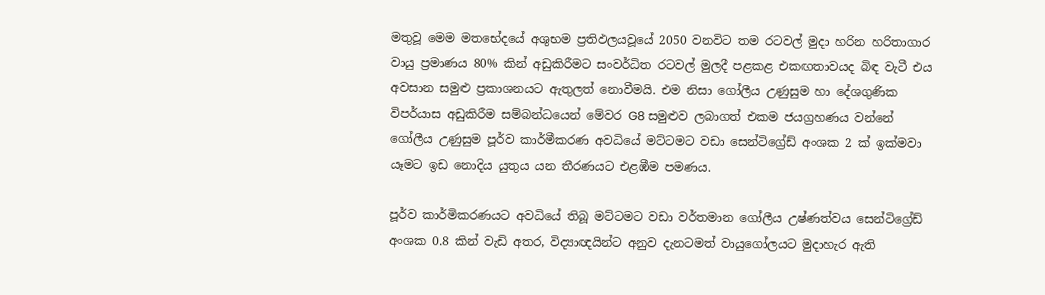මතුවූ ‍මෙම මතභේදයේ අශුභම ප්‍රතිඵලයවූයේ 2050 වනවිට තම රටවල් මුදා හරින හරිතාගාර වායු ප්‍රමාණය 80% කින් අඩුකිරීමට සංවර්ධිත රටවල් මුලදී පළකළ එකඟතාවයද බිඳ වැටී එය අවසාන සමුළු ප්‍රකාශනයට ඇතුලත් නොවීමයි. එම නිසා ගෝලීය උණුසුම හා දේශගුණික විපර්යාස අඩුකිරීම සම්බන්ධයෙන් මේවර G8 සමුළුව ලබාගත් එකම ජයග්‍රහණය වන්නේ ගෝලීය උණුසුම පූර්ව කාර්මීකරණ අවධියේ මට්ටමට වඩා සෙන්ටිග්‍රේඩ් අංශක 2 ක් ඉක්මවා යෑමට ඉඩ නොදිය යුතුය යන තීරණයට එළඹීම පමණය.

පූර්ව කාර්මිකරණයට අවධියේ තිබූ මට්ටමට වඩා වර්තමාන ගෝලීය උෂ්ණත්වය සෙන්ටිග්‍රේඩ් අංශක 0.8 කින් වැඩි අතර, විද්‍යාඥයින්ට අනුව දැනටමත් වායුගෝලයට මුදාහැර ඇති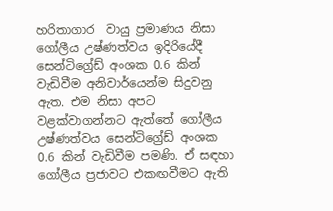හරිතාගාර  වායු ප්‍රමාණය නිසා ගෝලීය උෂ්ණත්වය ඉදිරියේදී සෙන්ටිග්‍රේඩ් අංශක 0.6 කින් වැඩිවීම අනිවාර්යෙන්ම සිදුවනු ඇත. එම නිසා අපට වළක්වාගන්නට ඇත්තේ ගෝලීය උෂ්ණත්වය සෙන්ටිග්‍රේඩ් අංශක 0.6 කින් වැඩිවීම පමණි. ඒ සඳහා ගෝලීය ප්‍රජාවට එකඟවීමට ඇති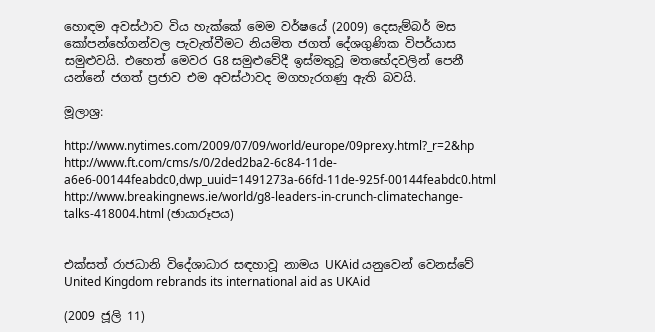හොඳම අවස්ථාව විය හැක්කේ මෙම වර්ෂයේ (2009) දෙසැම්බර් මස කෝපන්හේගන්වල පැවැත්වීමට නියමිත ජගත් දේශගුණික විපර්යාස සමුළුවයි. එහෙත් මෙවර G8 සමුළුවේදී ඉස්මතුවූ මතභේදවලින් පෙනී යන්නේ ජගත් ප්‍රජාව එම අවස්ථාවද මගහැරගණු ඇති බවයි.

මූලාශ්‍ර:

http://www.nytimes.com/2009/07/09/world/europe/09prexy.html?_r=2&hp
http://www.ft.com/cms/s/0/2ded2ba2-6c84-11de-a6e6-00144feabdc0,dwp_uuid=1491273a-66fd-11de-925f-00144feabdc0.html
http://www.breakingnews.ie/world/g8-leaders-in-crunch-climatechange-talks-418004.html (ඡායාරූපය)


එක්සත් රාජධානි විදේශාධාර සඳහාවූ නාමය UKAid යනුවෙන් වෙනස්වේ
United Kingdom rebrands its international aid as UKAid

(2009 ජූලි 11)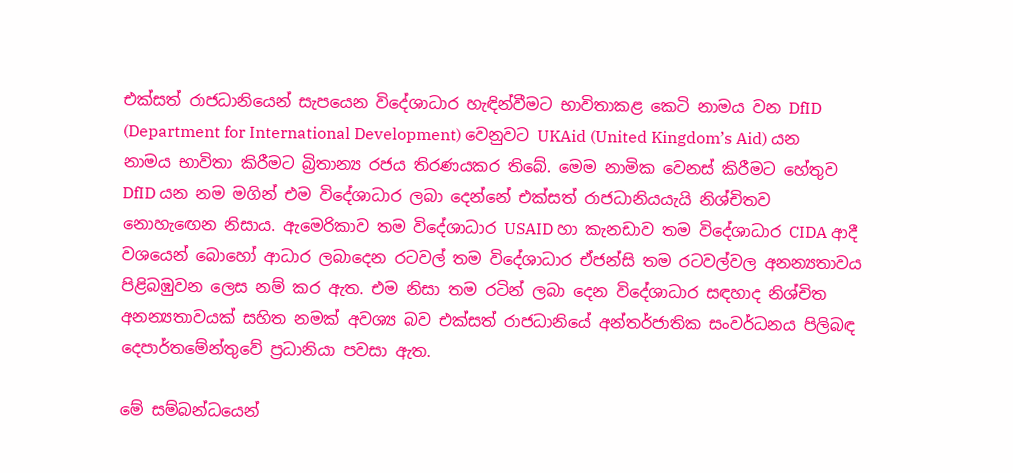එක්සත් රාජධානියෙන් සැපයෙන විදේශාධාර හැඳින්වීමට භාවිතාකළ කෙටි නාමය වන DfID (Department for International Development) වෙනුවට UKAid (United Kingdom’s Aid) යන නාමය භාවිතා කිරීමට බ්‍රිතාන්‍ය රජය තිරණයකර තිබේ. මෙම නාමික වෙනස් කිරීමට හේතුව DfID යන නම මගින් එම විදේශාධාර ලබා දෙන්නේ එක්සත් රාජධානියයැයි නිශ්චිතව නොහැ‍ඟෙන නිසාය. ඇමෙරිකාව තම විදේශාධාර USAID හා කැනඩාව තම විදේශාධාර CIDA ආදී වශයෙන් බොහෝ ආධාර ලබාදෙන රටවල් තම විදේශාධාර ඒජන්සි තම රටවල්වල අනන්‍යතාවය පිළිබඹුවන ලෙස නම් කර ඇත. එම නිසා තම රටින් ලබා දෙන විදේශාධාර සඳහාද නිශ්චිත අනන්‍යතාවයක් සහිත නමක් අවශ්‍ය බව එක්සත් රාජධානියේ අන්තර්ජාතික සංවර්ධනය පිලිබඳ දෙපාර්තමේන්තුවේ ප්‍රධානියා පවසා ඇත.

මේ සම්බන්ධයෙන්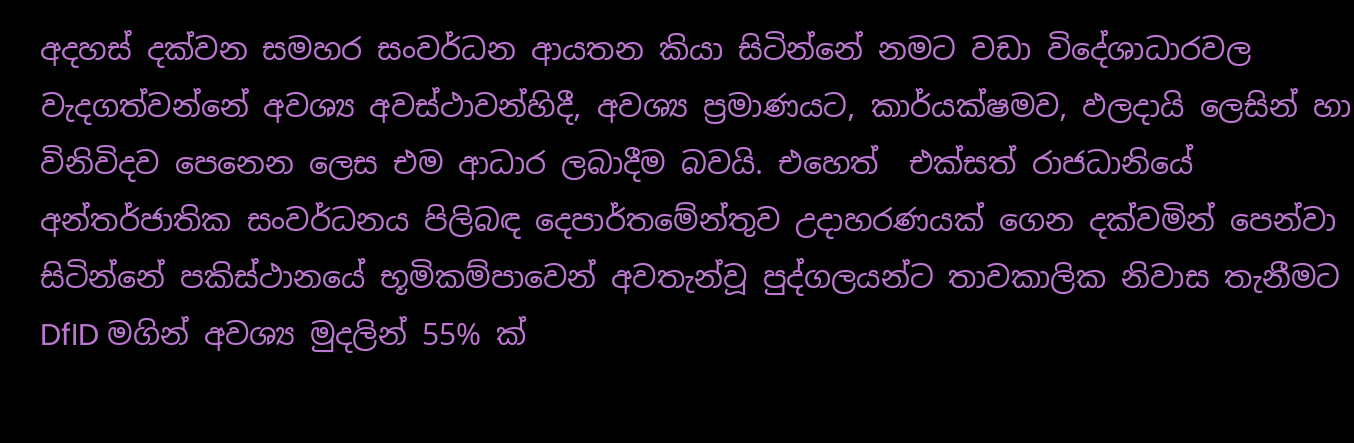අදහස් දක්වන සමහර සංවර්ධන ආයතන කියා සිටින්නේ නමට වඩා විදේශාධාරවල වැදගත්වන්නේ අවශ්‍ය අවස්ථාවන්හිදී, අවශ්‍ය ප්‍රමාණයට, කාර්යක්ෂමව, ඵලදායි ලෙසින් හා විනිවිදව පෙනෙන ලෙස එම ආධාර ලබාදීම බවයි. එහෙත්  එක්සත් රාජධානියේ අන්තර්ජාතික සංවර්ධනය පිලිබඳ දෙපාර්තමේන්තුව උදාහරණයක් ගෙන දක්වමින් පෙන්වා සිටින්නේ පකිස්ථානයේ භූමිකම්පාවෙන් අවතැන්වූ පුද්ගලයන්ට තාවකාලික නිවාස තැනීමට DfID මගින් අවශ්‍ය මුදලින් 55% ක්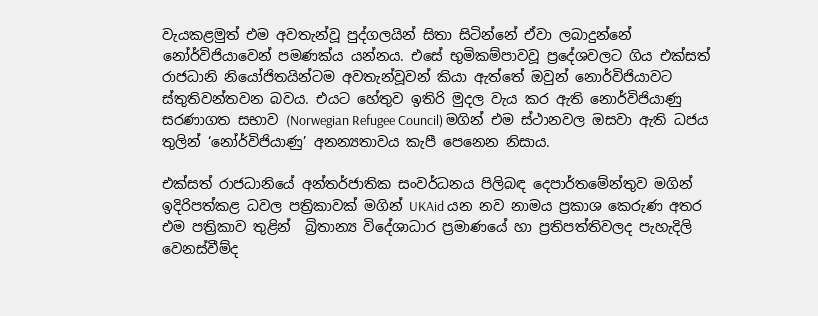වැයකළමුත් එම අවතැන්වූ පුද්ගලයින් සිතා සිටින්නේ ඒවා ලබාදුන්නේ නෝර්විජියාවෙන් පමණක්ය යන්නය. එසේ භුමිකම්පාවවූ ප්‍රදේශවලට ගිය එක්සත් රාජධානි නියෝජිතයින්ටම අවතැන්වූවන් කියා ඇත්තේ ඔවුන් නොර්විජියාවට ස්තුතිවන්තවන බවය. එයට හේතුව ඉතිරි මුදල වැය කර ඇති නොර්විජියාණු සරණාගත සභාව (Norwegian Refugee Council) මගින් එම ස්ථානවල ඔසවා ඇති ධජය තුලින් ‘නෝර්විජියාණු’ අනන්‍යතාවය කැපී පෙනෙන නිසාය.

එක්සත් රාජධානියේ අන්තර්ජාතික සංවර්ධනය පිලිබඳ දෙපාර්තමේන්තුව මගින් ඉදිරිපත්කළ ධවල පත්‍රිකාවක් මගින් UKAid යන නව නාමය ප්‍රකාශ කෙරුණ අතර එම පත්‍රිකාව තුළින්  බ්‍රිතාන්‍ය විදේශාධාර ප්‍රමාණයේ හා ප්‍රතිපත්තිවලද පැහැදිලි වෙනස්වීම්ද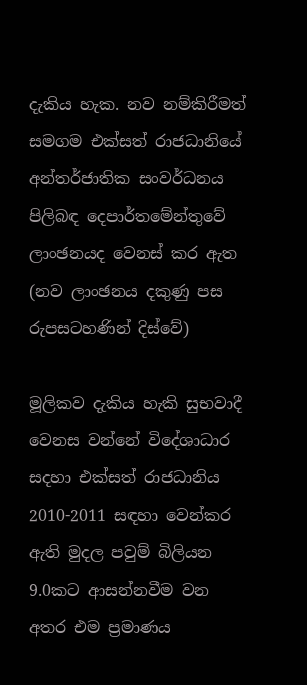දැකිය හැක. නව නම්කිරීමත් සමගම එක්සත් රාජධානියේ අන්තර්ජාතික සංවර්ධනය පිලිබඳ දෙපාර්තමේන්තුවේ ලාංඡනයද වෙනස් කර ඇත (නව ලාංඡනය දකුණු පස රුපසටහණින් දිස්වේ)

මූලිකව දැකිය හැකි සුභවාදී වෙනස වන්නේ විදේශාධාර සදහා එක්සත් රාජධානිය 2010-2011 සඳහා වෙන්කර ඇති මුදල පවුම් බිලියන 9.0කට ආසන්නවීම වන අතර එම ප්‍රමාණය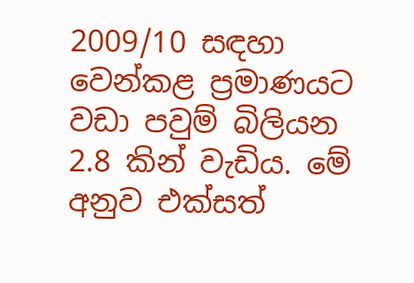2009/10 සඳහා වෙන්කළ ප්‍රමාණයට වඩා පවුම් බිලියන 2.8 කින් වැඩිය. මේ අනුව එක්සත්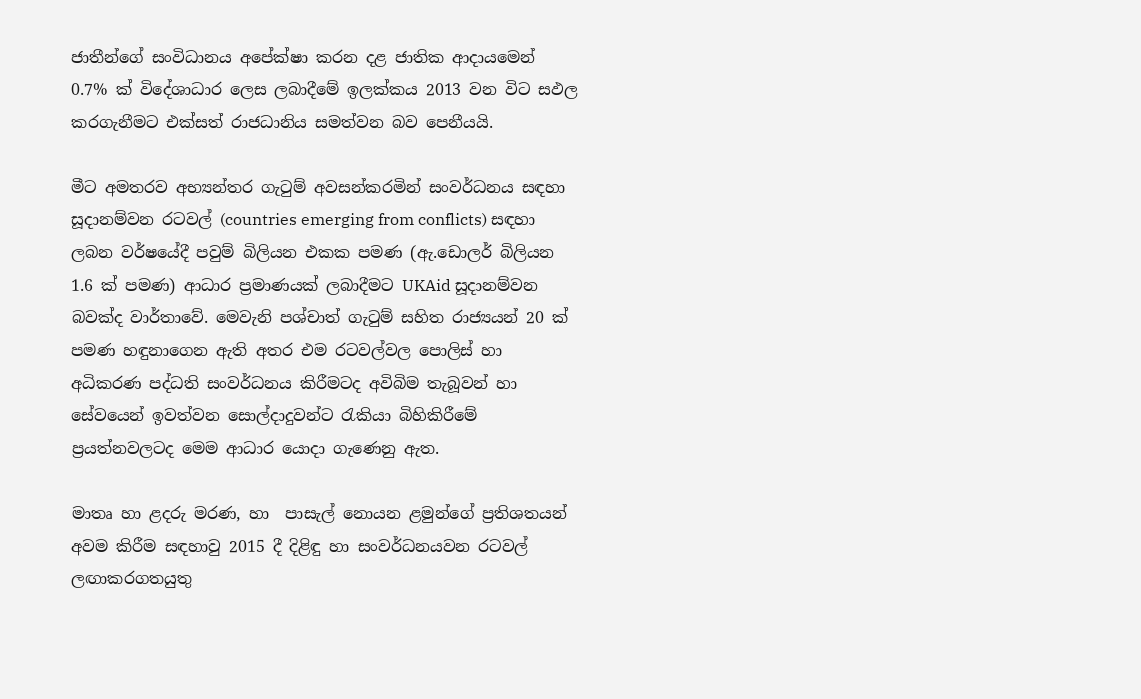ජාතීන්ගේ සංවිධානය අපේක්ෂා කරන දළ ජාතික ආදායමෙන් 0.7% ක් විදේශාධාර ලෙස ලබාදීමේ ඉලක්කය 2013 වන විට සඵල කරගැනීම‍ට එක්සත් රාජධානිය සමත්වන බව පෙනීයයි.

මීට අමතරව අභ්‍යන්තර ගැටුම් අවසන්කරමින් සංවර්ධනය සඳහා සූදානම්වන රටවල් (countries emerging from conflicts) සඳහා ලබන වර්ෂයේදී පවුම් බිලියන එකක පමණ (ඇ.ඩොලර් බිලියන 1.6 ක් පමණ) ආධාර ප්‍රමාණයක් ලබාදීමට UKAid සූදානම්වන බවක්ද වාර්තාවේ. මෙවැනි පශ්චාත් ගැටුම් සහිත රාජ්‍යයන් 20 ක් පමණ හඳුනාගෙන ඇති අතර එම රටවල්වල පොලිස් හා අධිකරණ පද්ධති සංවර්ධනය කිරීමටද අවිබිම තැබූවන් හා සේවයෙන් ඉවත්වන සොල්දාදුවන්ට රැකියා බිහිකිරීමේ ප්‍රයත්නවලටද මෙම ආධාර යොදා ගැණෙනු ඇත.

මාතෘ හා ළදරු මරණ, හා  පාසැල් නොයන ළමුන්ගේ ප්‍රතිශතයන් අවම කිරීම සඳහාවු 2015 දී දිළිඳු හා සංවර්ධනයවන රටවල් ලඟාකරගතයුතු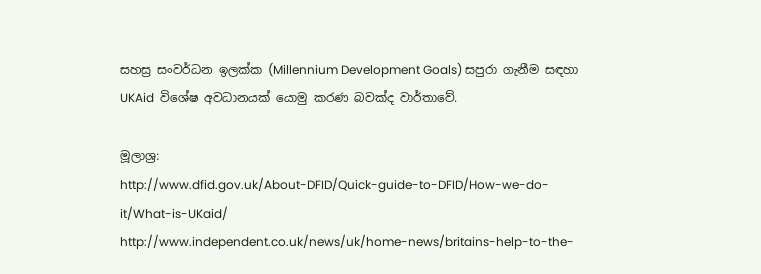සහස්‍ර සංවර්ධන ඉලක්ක (Millennium Development Goals) සපුරා ගැනීම සඳහා UKAid  විශේෂ අවධානයක් යොමු කරණ බවක්ද වාර්තාවේ.

මූලාශ්‍ර:
http://www.dfid.gov.uk/About-DFID/Quick-guide-to-DFID/How-we-do-it/What-is-UKaid/
http://www.independent.co.uk/news/uk/home-news/britains-help-to-the-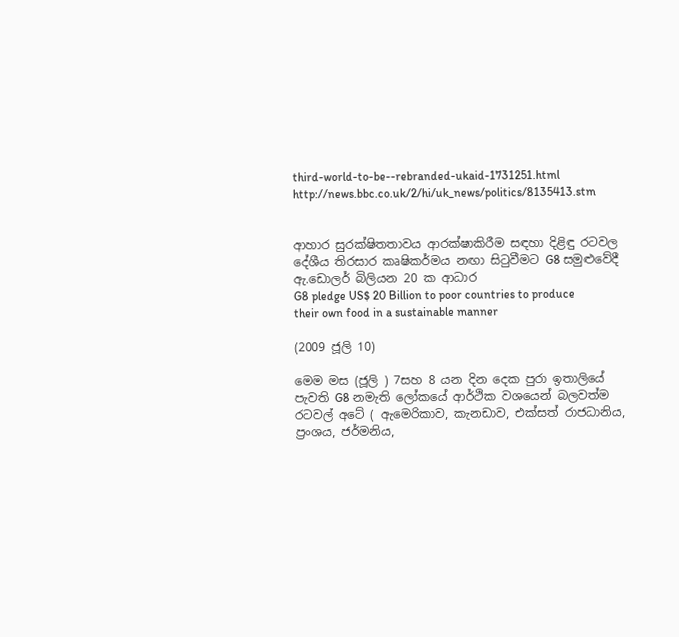third-world-to-be--rebranded-ukaid-1731251.html
http://news.bbc.co.uk/2/hi/uk_news/politics/8135413.stm


ආහාර සුරක්ෂිතතාවය ආරක්ෂාකිරීම සඳහා දිළිඳු රටවල දේශීය තිරසාර කෘෂිකර්මය නඟා සිටුවීමට G8 සමුළුවේදී ඇ.ඩොලර් බිලියන 20 ක ආධාර
G8 pledge US$ 20 Billion to poor countries to produce their own food in a sustainable manner

(2009 ජූලි 10)

මෙම මස (ජූලි ) 7සහ 8 යන දින දෙක පුරා ඉතාලියේ පැවති G8 නමැති ලෝකයේ ආර්ථික වශයෙන් බලවත්ම රටවල් අටේ ( ඇමෙරිකාව, කැනඩාව, එක්සත් රාජධානිය, ප්‍රංශය, ජර්මනිය,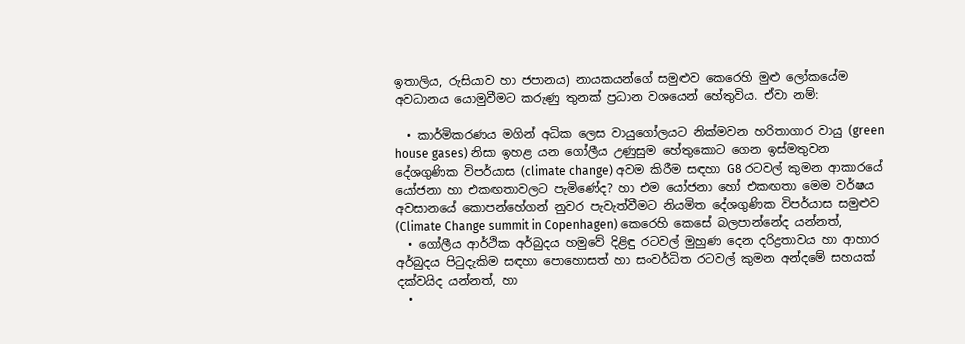ඉතාලිය, රුසියාව හා ජපානය) නායකයන්ගේ සමුළුව කෙරෙහි මුළු ලෝකයේම අවධානය යොමුවීමට කරුණු තුනක් ප්‍රධාන වශයෙන් හේතුවිය. ඒවා නම්:

  • කාර්මිකරණය මගින් අධික ලෙස වායුගෝලයට නික්මවන හරිතාගාර වායු (green house gases) නිසා ඉහළ යන ගෝලීය උණුසුම හේතුකොට ගෙන ඉස්මතුවන දේශගුණික විපර්යාස (climate change) අවම කිරීම සඳහා G8 රටවල් කුමන ආකාරයේ යෝජනා හා එකඟතාවලට පැමිණේද? හා එම යෝජනා හෝ එකඟතා මෙම වර්ෂය අවසානයේ කොපන්හේගන් නුවර පැවැත්වීමට නියමිත දේශගුණික විපර්යාස සමුළුව (Climate Change summit in Copenhagen) කෙරෙහි කෙසේ බලපාන්නේද යන්නත්,
  • ගෝලීය ආර්ථික අර්බුදය හමුවේ දිළිඳු රටවල් මුහුණ දෙන දරිද්‍රතාවය හා ආහාර අර්බුදය පිටුදැකිම සඳහා පොහොසත් හා සංවර්ධිත රටවල් කුමන අන්දමේ සහයක් දක්වයිද යන්නත්, හා
  •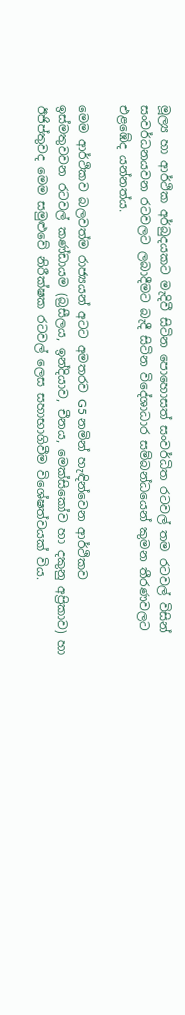මූල්‍ය හා ආර්ථික අර්බුදයකට මැදිවී සිටින පොහොසත් සංවර්ධිත රටවල් තම රටවල් විසින් සංවර්ධනයවන රටවලට ලබාදීමට බැදී සිටින විදේශාධාර සම්බන්ධයෙන් කුමන තීරණවලට එළඹේද යන්නත්ය.

මෙම ආර්ථිකව බලවත්ම රාජ්‍යයන් අටට අමතරව G5 නමින් හැඳින්වෙන ආර්ථිකව ඉස්මතුවවන රටවල් කණ්ඩායම (බ්‍රසීලය, ඉන්දියාව, චීනය, මෙක්සිකෝව හා දකුනු අප්‍රිකාව) හා ඊජිප්තුවද මෙම සමුළුවේ නිරීක්ෂක රටවල් ලෙස සහාභාගිවීම විශේෂත්වයක් විය.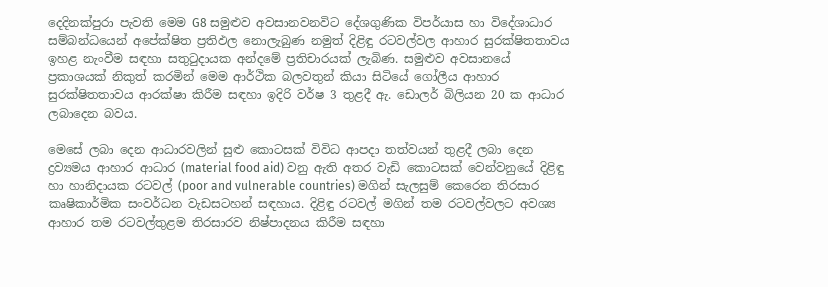දෙදිනක්පුරා පැවති මෙම G8 සමුළුව අවසානවනවිට දේශගුණික විපර්යාස හා විදේශාධාර සම්බන්ධයෙන් අපේක්ෂිත ප්‍රතිඵල නොලැබුණ නමුත් දිළිඳු රටවල්වල ආහාර සුරක්ෂිතතාවය ඉහළ නැංවීම සඳහා සතුටුදායක අන්දමේ ප්‍රතිචාරයක් ලැබිණ. සමුළුව අවසානයේ ප්‍රකාශයක් නිකුත් කරමින් මෙම ආර්ථික බලවතුන් කියා සිටියේ ගෝලීය ආහාර සුරක්ෂිතතාවය ආරක්ෂා කිරීම සඳහා ඉදිරි වර්ෂ 3 තුළදී ඇ. ඩොලර් බිලියන 20 ක ආධාර ලබාදෙන බවය.

මෙසේ ලබා දෙන ආධාරවලින් සුළු කොටසක් විවිධ ආපදා තත්වයන් තුළදී ලබා දෙන ද්‍රව්‍යමය ආහාර ආධාර (material food aid) වනු ඇති අතර වැඩි කොටසක් වෙන්වනුයේ දිළිඳු හා හානිදායක රටවල් (poor and vulnerable countries) මගින් සැලසුම් කෙරෙන තිරසාර කෘෂිකාර්මික සංවර්ධන වැඩසටහන් සඳහාය. දිළිඳු රටවල් මගින් තම රටවල්වලට අවශ්‍ය ආහාර තම රටවල්තුළම තිරසාරව නිෂ්පාදනය කිරීම සඳහා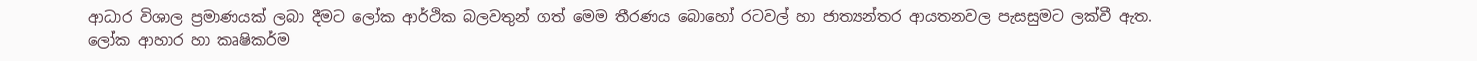ආධාර විශාල ප්‍රමාණයක් ලබා දීමට ලෝක ආර්ථික බලවතුන් ගත් මෙම තීරණය බොහෝ රටවල් හා ජාත්‍යන්තර ආයතනවල පැසසුමට ලක්වී ඇත. ලෝක ආහාර හා කෘෂිකර්ම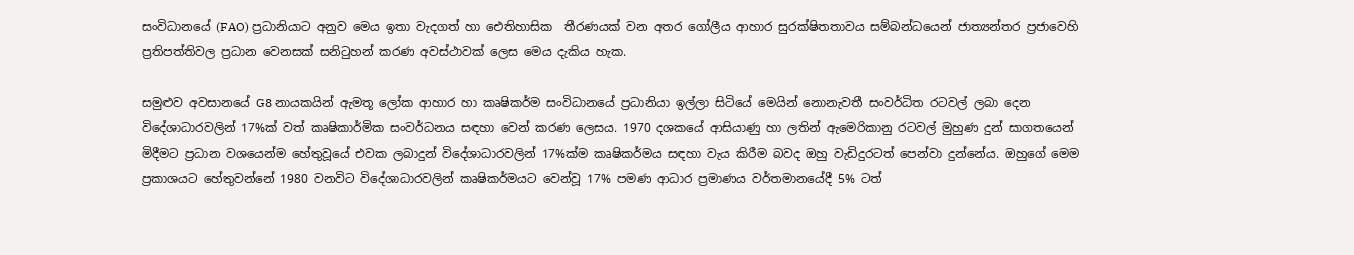සංවිධානයේ (FAO) ප්‍රධානියාට අනුව මෙය ඉතා වැදගත් හා ‍ඓතිහාසික  තීරණයක් වන අතර ගෝලීය ආහාර සුරක්ෂිතතාවය සම්බන්ධයෙන් ජාත්‍යන්තර ප්‍රජාවෙහි ප්‍රතිපත්තිවල ප්‍රධාන වෙනසක් සනිටුහන් කරණ අවස්ථාවක් ලෙස මෙය දැකිය හැක.

සමුළුව අවසානයේ G8 නායකයින් ඇමතූ ලෝක ආහාර හා කෘෂිකර්ම සංවිධානයේ ප්‍රධානියා ඉල්ලා සිටියේ මෙයින් නොනැවතී සංවර්ධිත රටවල් ලබා දෙන විදේශාධාරවලින් 17%ක් වත් කෘෂිකාර්මික සංවර්ධනය සඳහා වෙන් කරණ ලෙසය. 1970 දශකයේ ආසියාණු හා ලතින් ඇමෙරිකානු රටවල් මුහුණ දුන් සාගතයෙන් මිදීමට ප්‍රධාන වශයෙන්ම හේතුවූයේ එවක ලබාදුන් විදේශාධාරවලින් 17%ක්ම කෘෂිකර්මය සඳහා වැය කිරීම බවද ඔහු වැඩිදුරටත් පෙන්වා දුන්නේය. ඔහුගේ මෙම ප්‍රකාශයට හේතුවන්නේ 1980 වනවිට විදේශාධාරවලින් කෘෂිකර්මයට වෙන්වූ 17% පමණ ආධාර ප්‍රමාණය වර්තමානයේදී 5% ටත්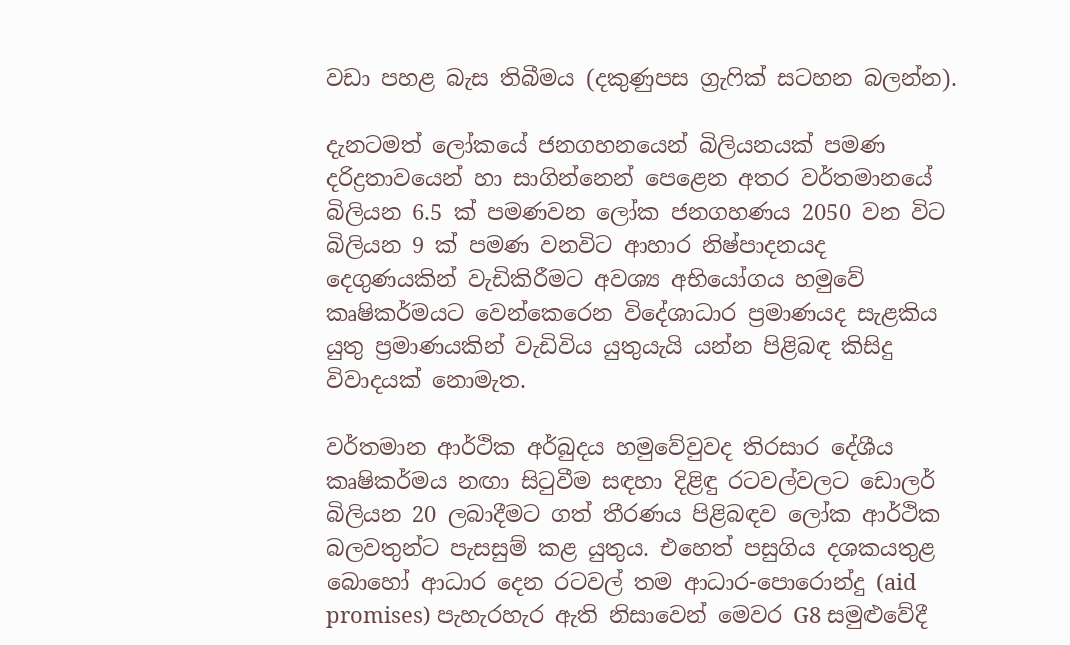වඩා පහළ බැස තිබීමය (දකුණුපස ග්‍රැෆික් සටහන බලන්න).

දැනටමත් ලෝකයේ ජනගහනයෙන් බිලියනයක් පමණ දරිද්‍රතාවයෙන් හා සාගින්නෙන් පෙළෙන අතර වර්තමානයේ බිලියන 6.5 ක් පමණවන ලෝක ජනගහණය 2050 වන විට බිලියන 9 ක් පමණ වනවිට ආහාර නිෂ්පාදනයද  දෙගුණයකින් වැඩිකිරීමට අවශ්‍ය අභියෝගය හමුවේ කෘෂිකර්මයට වෙන්කෙරෙන විදේශාධාර ප්‍රමාණයද සැළකිය යුතු ප්‍රමාණයකින් වැඩිවිය යුතුයැයි යන්න පිළිබඳ කිසිදු විවාදයක් නොමැත.

වර්තමාන ආර්ථික අර්බුදය හමුවේවුවද තිරසාර දේශීය කෘෂිකර්මය නඟා සිටුවීම සඳහා දිළිඳු රටවල්වලට ඩොලර් බිලියන 20 ලබාදීමට ගත් තීරණය පිළිබඳව ලෝක ආර්ථික බලවතුන්ට පැසසුම් කළ යුතුය. එහෙත් පසුගිය දශකයතුළ බොහෝ ආධාර දෙන රටවල් තම ආධාර-පොරොන්දු (aid promises) පැහැරහැර ඇති නිසාවෙන් මෙවර G8 සමුළුවේදී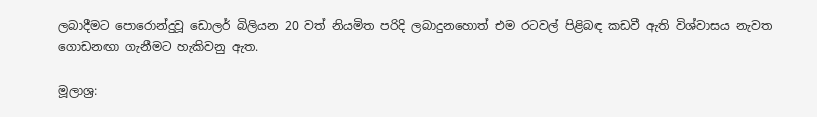ලබාදීමට පොරොන්දුවූ ඩොලර් බිලියන 20 වත් නියමිත පරිදි ලබාදුනහොත් එම රටවල් පිළිබඳ කඩවී ඇති විශ්වාසය නැවත ගොඩනඟා ගැනීමට හැකිවනු ඇත.

මූලාශ්‍ර: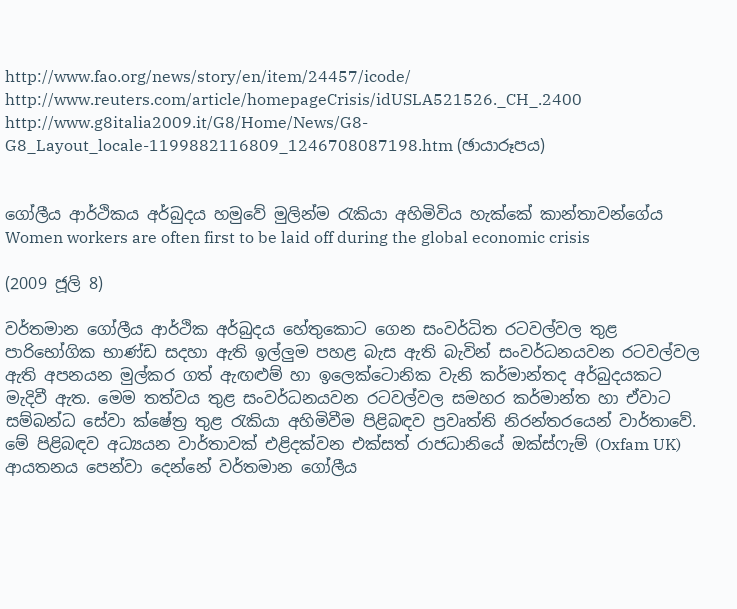http://www.fao.org/news/story/en/item/24457/icode/
http://www.reuters.com/article/homepageCrisis/idUSLA521526._CH_.2400
http://www.g8italia2009.it/G8/Home/News/G8-G8_Layout_locale-1199882116809_1246708087198.htm (ඡායාරූපය)


ගෝලීය ආර්ථිකය අර්බුදය හමුවේ මුලින්ම රැකියා අහිමිවිය හැක්කේ කාන්තාවන්ගේය
Women workers are often first to be laid off during the global economic crisis

(2009 ජූලි 8)

වර්තමාන ගෝලීය ආර්ථික අර්බුදය හේතුකොට ගෙන සංවර්ධිත රටවල්වල තුළ පාරිභෝගික භාණ්ඩ සදහා ඇති ඉල්ලුම පහළ බැස ඇති බැවින් සංවර්ධනයවන රටවල්වල ඇති අපනයන මුල්කර ගත් ඇඟළුම් හා ඉලෙක්ටොනික වැනි කර්මාන්තද අර්බුදයකට මැදිවී ඇත. මෙම තත්වය තුළ සංවර්ධනයවන රටවල්වල සමහර කර්මාන්ත හා ඒවාට සම්බන්ධ සේවා ක්ෂේත්‍ර තුළ රැකියා අහිමිවීම පිළිබඳව ප්‍රවෘත්ති නිරන්තරයෙන් වාර්තාවේ. මේ පිළිබඳව අධ්‍යයන වාර්තාවක් එළිදක්වන එක්සත් රාජධානියේ ඔක්ස්ෆැම් (Oxfam UK) ආයතනය පෙන්වා දෙන්නේ වර්තමාන ගෝලීය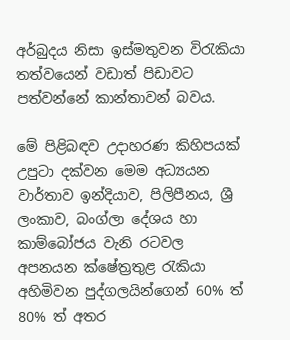අර්බුදය නිසා ඉස්මතුවන විරැකියා තත්වයෙන් වඩාත් පිඩාවට පත්වන්නේ කාන්තාවන් බවය.

මේ පිළිබඳව උදාහරණ කිහිපයක් උපුටා දක්වන මෙම අධ්‍යයන වාර්තාව ඉන්දියාව, පිලිපීනය, ශ්‍රී ලංකාව, බංග්ලා දේශය හා කාම්බෝජය වැනි රටවල අපනයන ක්ෂේත්‍රතුළ රැකියා අහිමිවන පුද්ගලයින්ගෙන් 60% ත් 80% ත් අතර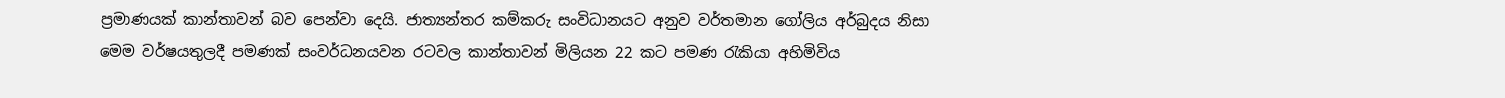ප්‍රමාණයක් කාන්තාවන් බව පෙන්වා දෙයි. ජාත්‍යන්තර කම්කරු සංවිධානයට අනුව වර්තමාන ගෝලිය අර්බුදය නිසා මෙම වර්ෂයතුලදී පමණක් සංවර්ධනයවන රටවල කාන්තාවන් මිලියන 22 කට පමණ රැකියා අහිමිවිය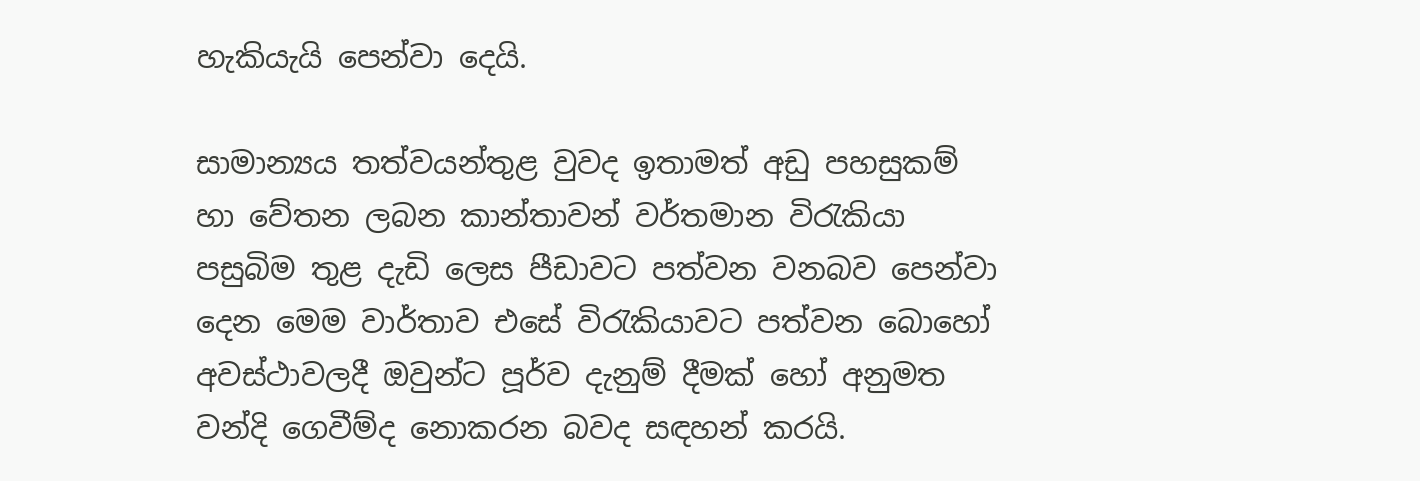හැකියැයි පෙන්වා දෙයි.

සාමාන්‍යය තත්වයන්තුළ වුවද ඉතාමත් අඩු පහසුකම් හා වේතන ලබන කාන්තාවන් වර්තමාන විරැකියා පසුබිම තුළ දැඩි ලෙස පීඩාවට පත්වන වනබව පෙන්වා දෙන මෙම වාර්තාව එසේ විරැකියාවට පත්වන බොහෝ අවස්ථාවලදී ඔවුන්ට පූර්ව දැනුම් දීමක් හෝ අනුමත වන්දි ගෙවීම්ද නොකරන බවද සඳහන් කරයි.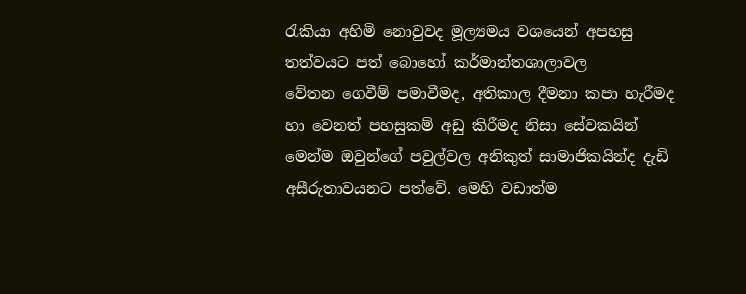රැකියා අහිමි නොවුවද මූල්‍යමය වශයෙන් අපහසු තත්වයට පත් බොහෝ කර්මාන්තශාලාවල වේතන ‍ගෙවීම් පමාවීමද, අතිකාල දීමනා කපා හැරීමද හා වෙනත් පහසුකම් අඩු කිරීමද නිසා සේවකයින් මෙන්ම ඔවුන්ගේ පවුල්වල අනිකුත් සාමාජිකයින්ද දැඩි අසීරුතාවයනට පත්වේ. මෙහි වඩාත්ම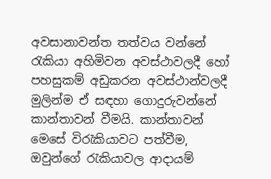අවසානාවන්ත තත්වය වන්නේ රැකියා අහිමිවන අවස්ථාවලදී හෝ පහසුකම් අඩුකරන අවස්ථාන්වලදී මුලින්ම ඒ සඳහා ගොදුරුවන්නේ කාන්තාවන් වීමයි. කාන්තාවන් මෙසේ විරැකියාවට පත්වීම, ඔවුන්ගේ රැකියාවල ආදායම්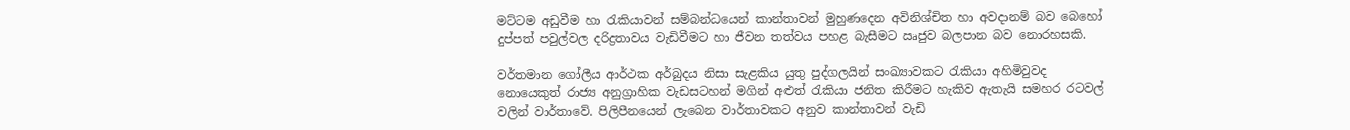මට්ටම අඩුවීම හා රැකියාවන් සම්බන්ධයෙන් කාන්තාවන් මුහුණදෙන අවිනිශ්චිත හා අවදානම් බව බෙහෝ දුප්පත් පවුල්වල දරිද්‍රතාවය වැඩිවීමට හා ජීවන තත්වය පහළ බැසීමට ඍජුව බලපාන බව නොරහසකි.

වර්තමාන ගෝලීය ආර්ථක අර්බුදය නිසා සැළකිය යුතු පුද්ගලයින් සංඛ්‍යාවකට රැකියා අහිමිවුවද නොයෙකුත් රාජ්‍ය අනුග්‍රාහික වැඩසටහන් මගින් අළුත් රැකියා ජනිත කිරීමට හැකිව ඇතැයි සමහර රටවල් වලින් වාර්තාවේ. පිලිපීනයෙන් ලැබෙන වාර්තාවකට අනුව කාන්තාවන් වැඩි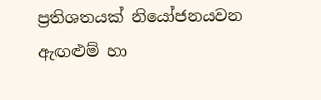ප්‍රතිශතයක් නියෝජනයවන ඇඟළුම් හා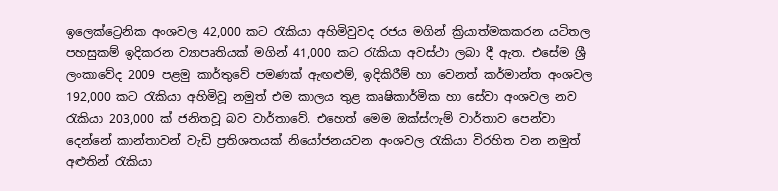ඉලෙක්ට්‍රෙනික අංශවල 42,000 කට රැකියා අහිමිවුවද රජය මගින් ක්‍රියාත්මකකරන යටිතල පහසුකම් ඉදිකරන ව්‍යාපෘතියක් මගින් 41,000 කට රැකියා අවස්ථා ලබා දී ඇත. එසේම ශ්‍රී ලංකාවේද 2009 පළමු කාර්තුවේ පමණක් ඇඟළුම්, ඉදිකිරීම් හා වෙනත් කර්මාන්ත අංශවල 192,000 කට රැකියා අහිමිවූ නමුත් එම කාලය තුළ කෘෂිකාර්මික හා සේවා අංශවල නව රැකියා 203,000 ක් ජනිතවූ බව වාර්තාවේ. එහෙත් මෙම ඔක්ස්ෆැම් වාර්තාව පෙන්වා දෙන්නේ කාන්තාවන් වැඩි ප්‍රතිශතයක් නියෝජනයවන අංශවල රැකියා විරහිත වන නමුත් අළුතින් රැකියා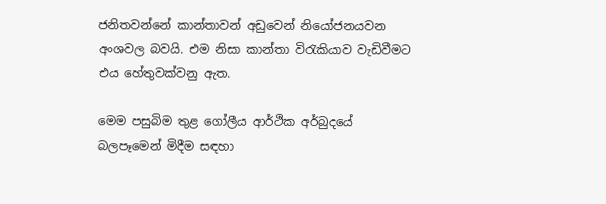ජනිතවන්නේ කාන්තාවන් අඩුවෙන් නියෝජනයවන අංශවල බවයි. එම නිසා කාන්තා විරැකියාව වැඩිවීමට එය හේතුවක්වනු ඇත.

මෙම පසුබිම තුළ ගෝලීය ආර්ථික අර්බුදයේ බලපෑමෙන් මිදීම සඳහා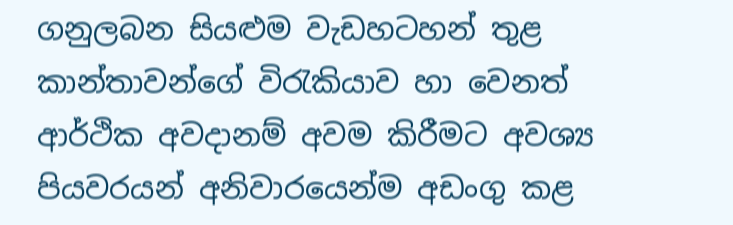ගනුලබන සියළුම වැඩහටහන් තුළ කාන්තාවන්ගේ විරැකියාව හා වෙනත් ආර්ථික අවදානම් අවම කිරීමට අවශ්‍ය පියවරයන් අනිවාරයෙන්ම අඩංගු කළ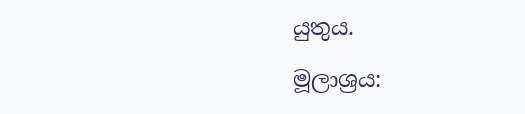යුතුය.

මූලාශ්‍රය: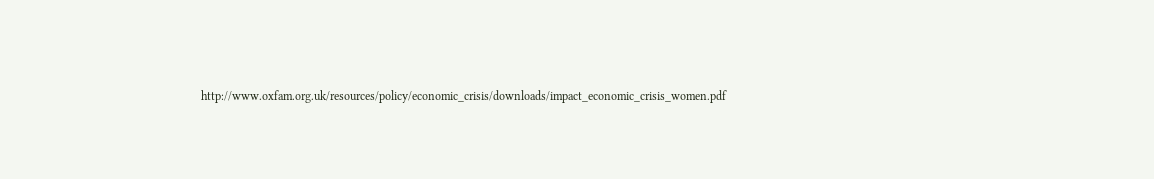http://www.oxfam.org.uk/resources/policy/economic_crisis/downloads/impact_economic_crisis_women.pdf